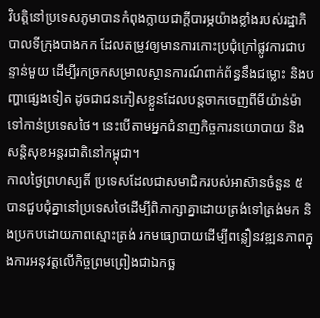វិបត្តិនៅប្រទេសភូមាបានកំពុងក្លាយជាក្តីបារម្ភយ៉ាងខ្លាំងរបស់រដ្ឋាភិបាលទីក្រុងបាងកក ដែលតម្រូវឲ្យមានការកោះប្រជុំក្រៅផ្លូវការជាបន្ទាន់មួយ ដើម្បីរកច្រកសម្រាលស្ថានការណ៍ពាក់ព័ន្ធនឹងជម្លោះ និងបញ្ហាផ្សេងទៀត ដូចជាជនភៀសខ្លួនដែលបន្តចាកចេញពីមីយ៉ាន់ម៉ាទៅកាន់ប្រទេសថៃ។ នេះបើតាមអ្នកជំនាញកិច្ចការនយោបាយ និងសន្តិសុខអន្តរជាតិនៅកម្ពុជា។
កាលថ្ងៃព្រហស្បតិ៍ ប្រទេសដែលជាសមាជិករបស់អាស៊ានចំនួន ៥ បានជួបជុំគ្នានៅប្រទេសថៃដើម្បីពិភាក្សាគ្នាដោយត្រង់ទៅត្រង់មក និងប្រកបដោយភាពស្មោះត្រង់ រកមធ្យោបាយដើម្បីពន្លឿនវឌ្ឍនភាពក្នុងការអនុវត្តលើកិច្ចព្រមព្រៀងជាឯកច្ឆ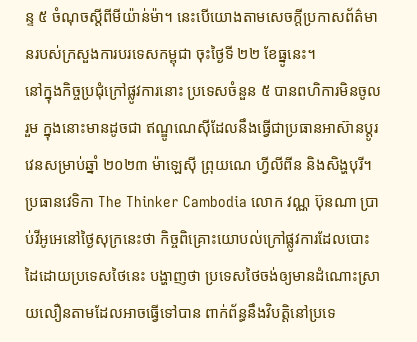ន្ទ ៥ ចំណុចស្តីពីមីយ៉ាន់ម៉ា។ នេះបើយោងតាមសេចក្តីប្រកាសព័ត៌មានរបស់ក្រសួងការបរទេសកម្ពុជា ចុះថ្ងៃទី ២២ ខែធ្នូនេះ។
នៅក្នុងកិច្ចប្រជុំក្រៅផ្លូវការនោះ ប្រទេសចំនួន ៥ បានពហិការមិនចូលរួម ក្នុងនោះមានដូចជា ឥណ្ឌូណេស៊ីដែលនឹងធ្វើជាប្រធានអាស៊ានប្តូរវេនសម្រាប់ឆ្នាំ ២០២៣ ម៉ាឡេស៊ី ព្រុយណេ ហ្វីលីពីន និងសិង្ហបុរី។
ប្រធានវេទិកា The Thinker Cambodia លោក វណ្ណ ប៊ុនណា ប្រាប់វីអូអេនៅថ្ងៃសុក្រនេះថា កិច្ចពិគ្រោះយោបល់ក្រៅផ្លូវការដែលបោះដៃដោយប្រទេសថៃនេះ បង្ហាញថា ប្រទេសថៃចង់ឲ្យមានដំណោះស្រាយលឿនតាមដែលអាចធ្វើទៅបាន ពាក់ព័ន្ធនឹងវិបត្តិនៅប្រទេ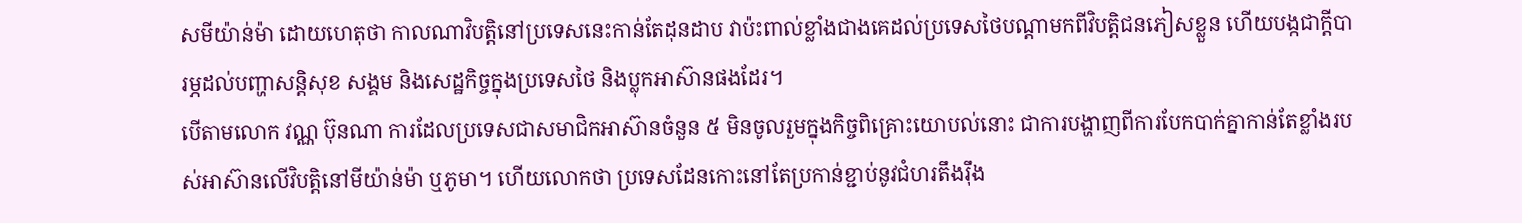សមីយ៉ាន់ម៉ា ដោយហេតុថា កាលណាវិបត្តិនៅប្រទេសនេះកាន់តែដុនដាប វាប៉ះពាល់ខ្លាំងជាងគេដល់ប្រទេសថៃបណ្តាមកពីវិបត្តិជនភៀសខ្លួន ហើយបង្កជាក្តីបារម្ភដល់បញ្ហាសន្តិសុខ សង្គម និងសេដ្ឋកិច្ចក្នុងប្រទេសថៃ និងប្លុកអាស៊ានផងដែរ។
បើតាមលោក វណ្ណ ប៊ុនណា ការដែលប្រទេសជាសមាជិកអាស៊ានចំនួន ៥ មិនចូលរួមក្នុងកិច្ចពិគ្រោះយោបល់នោះ ជាការបង្ហាញពីការបែកបាក់គ្នាកាន់តែខ្លាំងរបស់អាស៊ានលើវិបត្តិនៅមីយ៉ាន់ម៉ា ឬភូមា។ ហើយលោកថា ប្រទេសដែនកោះនៅតែប្រកាន់ខ្ជាប់នូវជំហរតឹងរ៉ឹង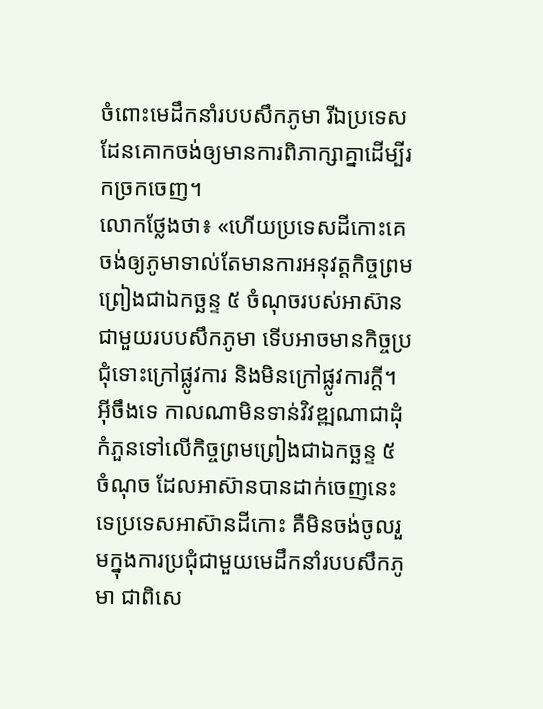ចំពោះមេដឹកនាំរបបសឹកភូមា រីឯប្រទេសដែនគោកចង់ឲ្យមានការពិភាក្សាគ្នាដើម្បីរកច្រកចេញ។
លោកថ្លែងថា៖ «ហើយប្រទេសដីកោះគេចង់ឲ្យភូមាទាល់តែមានការអនុវត្តកិច្ចព្រមព្រៀងជាឯកច្ឆន្ទ ៥ ចំណុចរបស់អាស៊ានជាមួយរបបសឹកភូមា ទើបអាចមានកិច្ចប្រជុំទោះក្រៅផ្លូវការ និងមិនក្រៅផ្លូវការក្តី។ អ៊ីចឹងទេ កាលណាមិនទាន់វិវឌ្ឍណាជាដុំកំភួនទៅលើកិច្ចព្រមព្រៀងជាឯកច្ឆន្ទ ៥ ចំណុច ដែលអាស៊ានបានដាក់ចេញនេះទេប្រទេសអាស៊ានដីកោះ គឺមិនចង់ចូលរួមក្នុងការប្រជុំជាមួយមេដឹកនាំរបបសឹកភូមា ជាពិសេ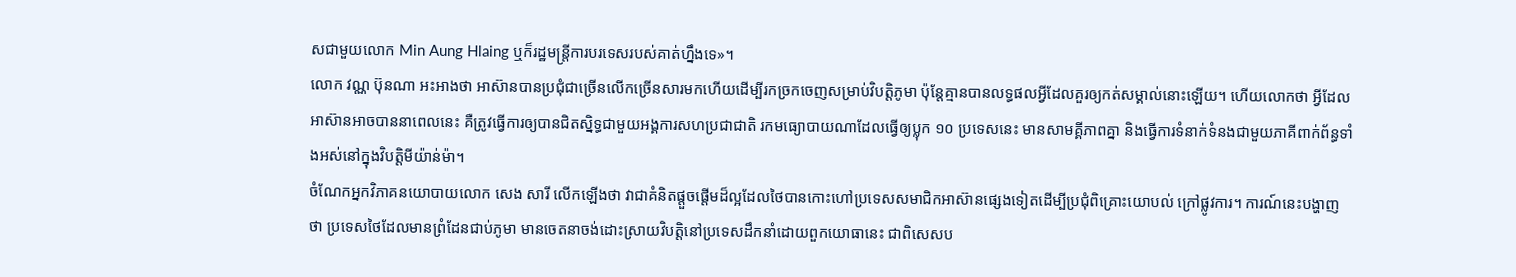សជាមួយលោក Min Aung Hlaing ឬក៏រដ្ឋមន្ត្រីការបរទេសរបស់គាត់ហ្នឹងទេ»។
លោក វណ្ណ ប៊ុនណា អះអាងថា អាស៊ានបានប្រជុំជាច្រើនលើកច្រើនសារមកហើយដើម្បីរកច្រកចេញសម្រាប់វិបត្តិភូមា ប៉ុន្តែគ្មានបានលទ្ធផលអ្វីដែលគួរឲ្យកត់សម្គាល់នោះឡើយ។ ហើយលោកថា អ្វីដែលអាស៊ានអាចបាននាពេលនេះ គឺត្រូវធ្វើការឲ្យបានជិតស្និទ្ធជាមួយអង្គការសហប្រជាជាតិ រកមធ្យោបាយណាដែលធ្វើឲ្យប្លុក ១០ ប្រទេសនេះ មានសាមគ្គីភាពគ្នា និងធ្វើការទំនាក់ទំនងជាមួយភាគីពាក់ព័ន្ធទាំងអស់នៅក្នុងវិបត្តិមីយ៉ាន់ម៉ា។
ចំណែកអ្នកវិភាគនយោបាយលោក សេង សារី លើកឡើងថា វាជាគំនិតផ្តួចផ្តើមដ៏ល្អដែលថៃបានកោះហៅប្រទេសសមាជិកអាស៊ានផ្សេងទៀតដើម្បីប្រជុំពិគ្រោះយោបល់ ក្រៅផ្លូវការ។ ការណ៍នេះបង្ហាញថា ប្រទេសថៃដែលមានព្រំដែនជាប់ភូមា មានចេតនាចង់ដោះស្រាយវិបត្តិនៅប្រទេសដឹកនាំដោយពួកយោធានេះ ជាពិសេសប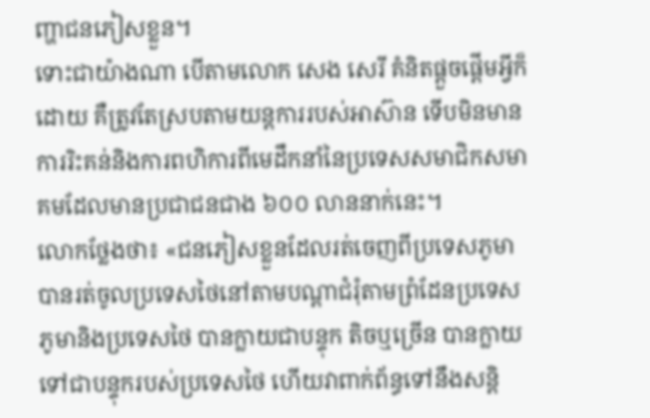ញ្ហាជនភៀសខ្លួន។
ទោះជាយ៉ាងណា បើតាមលោក សេង សេរី គំនិតផ្តួចផ្តើមអ្វីក៏ដោយ គឺត្រូវតែស្របតាមយន្តការរបស់អាស៊ាន ទើបមិនមានការរិះគន់និងការពហិការពីមេដឹកនាំនៃប្រទេសសមាជិកសមាគមដែលមានប្រជាជនជាង ៦០០ លាននាក់នេះ។
លោកថ្លែងថា៖ «ជនភៀសខ្លួនដែលរត់ចេញពីប្រទេសភូមាបានរត់ចូលប្រទេសថៃនៅតាមបណ្តាជំរុំតាមព្រំដែនប្រទេសភូមានិងប្រទេសថៃ បានក្លាយជាបន្ទុក តិចឬច្រើន បានក្លាយទៅជាបន្ទុករបស់ប្រទេសថៃ ហើយវាពាក់ព័ន្ធទៅនឹងសន្តិ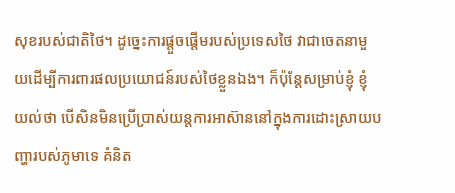សុខរបស់ជាតិថៃ។ ដូច្នេះការផ្តួចផ្តើមរបស់ប្រទេសថៃ វាជាចេតនាមួយដើម្បីការពារផលប្រយោជន៍របស់ថៃខ្លួនឯង។ ក៏ប៉ុន្តែសម្រាប់ខ្ញុំ ខ្ញុំយល់ថា បើសិនមិនប្រើប្រាស់យន្តការអាស៊ាននៅក្នុងការដោះស្រាយបញ្ហារបស់ភូមាទេ គំនិត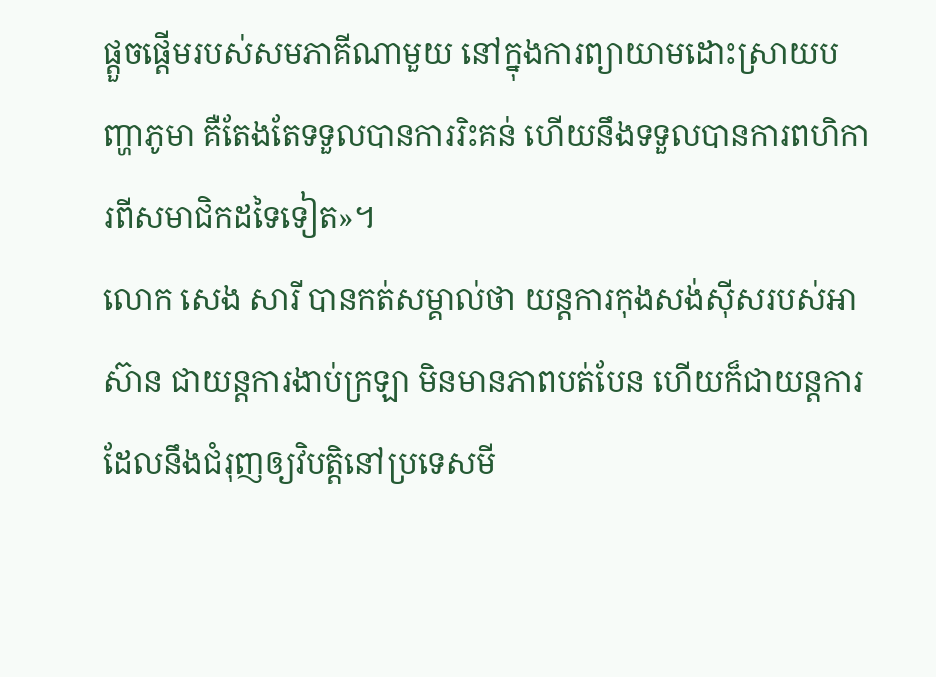ផ្តួចផ្តើមរបស់សមភាគីណាមួយ នៅក្នុងការព្យាយាមដោះស្រាយបញ្ហាភូមា គឺតែងតែទទួលបានការរិះគន់ ហើយនឹងទទួលបានការពហិការពីសមាជិកដទៃទៀត»។
លោក សេង សារី បានកត់សម្គាល់ថា យន្តការកុងសង់ស៊ីសរបស់អាស៊ាន ជាយន្តការងាប់ក្រឡា មិនមានភាពបត់បែន ហើយក៏ជាយន្តការដែលនឹងជំរុញឲ្យវិបត្តិនៅប្រទេសមី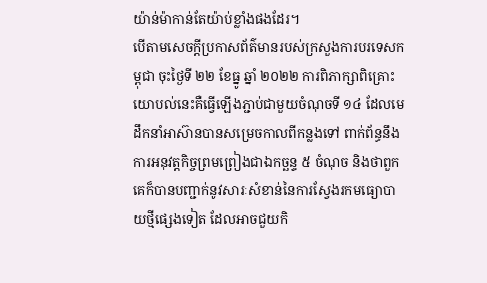យ៉ាន់ម៉ាកាន់តែយ៉ាប់ខ្លាំងផងដែរ។
បើតាមសេចក្តីប្រកាសព័ត៌មានរបស់ក្រសួងការបរទេសកម្ពុជា ចុះថ្ងៃទី ២២ ខែធ្នូ ឆ្នាំ ២០២២ ការពិភាក្សាពិគ្រោះយោបល់នេះគឺធ្វើឡើងភ្ជាប់ជាមួយចំណុចទី ១៤ ដែលមេដឹកនាំអាស៊ានបានសម្រេចកាលពីកន្លងទៅ ពាក់ព័ន្ធនឹងការអនុវត្តកិច្ចព្រមព្រៀងជាឯកច្ឆន្ទ ៥ ចំណុច និងថាពួកគេក៏បានបញ្ជាក់នូវសារៈសំខាន់នៃការស្វែងរកមធ្យោបាយថ្មីផ្សេងទៀត ដែលអាចជួយកិ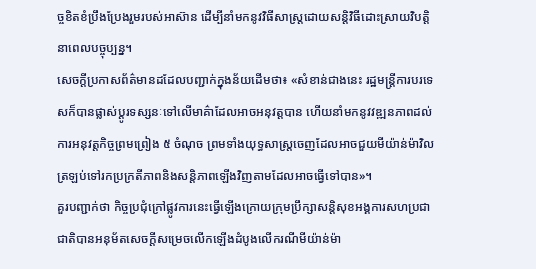ច្ចខិតខំប្រឹងប្រែងរួមរបស់អាស៊ាន ដើម្បីនាំមកនូវវិធីសាស្ត្រដោយសន្តិវិធីដោះស្រាយវិបត្តិនាពេលបច្ចុប្បន្ន។
សេចក្តីប្រកាសព័ត៌មានដដែលបញ្ជាក់ក្នុងន័យដើមថា៖ «សំខាន់ជាងនេះ រដ្ឋមន្ត្រីការបរទេសក៏បានផ្លាស់ប្តូរទស្សនៈទៅលើមាគ៌ាដែលអាចអនុវត្តបាន ហើយនាំមកនូវវឌ្ឍនភាពដល់ការអនុវត្តកិច្ចព្រមព្រៀង ៥ ចំណុច ព្រមទាំងយុទ្ធសាស្ត្រចេញដែលអាចជួយមីយ៉ាន់ម៉ាវិលត្រឡប់ទៅរកប្រក្រតីភាពនិងសន្តិភាពឡើងវិញតាមដែលអាចធ្វើទៅបាន»។
គួរបញ្ជាក់ថា កិច្ចប្រជុំក្រៅផ្លូវការនេះធ្វើឡើងក្រោយក្រុមប្រឹក្សាសន្តិសុខអង្គការសហប្រជាជាតិបានអនុម័តសេចក្តីសម្រេចលើកឡើងដំបូងលើករណីមីយ៉ាន់ម៉ា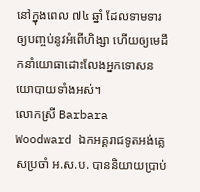នៅក្នុងពេល ៧៤ ឆ្នាំ ដែលទាមទារឲ្យបញ្ចប់នូវអំពើហិង្សា ហើយឲ្យមេដឹកនាំយោធាដោះលែងអ្នកទោសនយោបាយទាំងអស់។
លោកស្រី Barbara Woodward ឯកអគ្គរាជទូតអង់គ្លេសប្រចាំ អ.ស.ប. បាននិយាយប្រាប់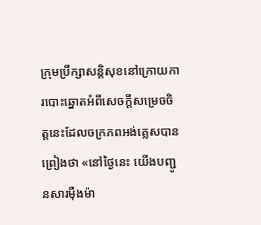ក្រុមប្រឹក្សាសន្តិសុខនៅក្រោយការបោះឆ្នោតអំពីសេចក្តីសម្រេចចិត្តនេះដែលចក្រភពអង់គ្លេសបានព្រៀងថា «នៅថ្ងៃនេះ យើងបញ្ជូនសារម៉ឺងម៉ា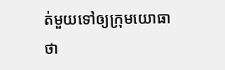ត់មួយទៅឲ្យក្រុមយោធាថា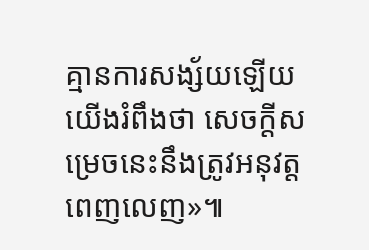គ្មានការសង្ស័យឡើយ យើងរំពឹងថា សេចក្តីសម្រេចនេះនឹងត្រូវអនុវត្តពេញលេញ»៕